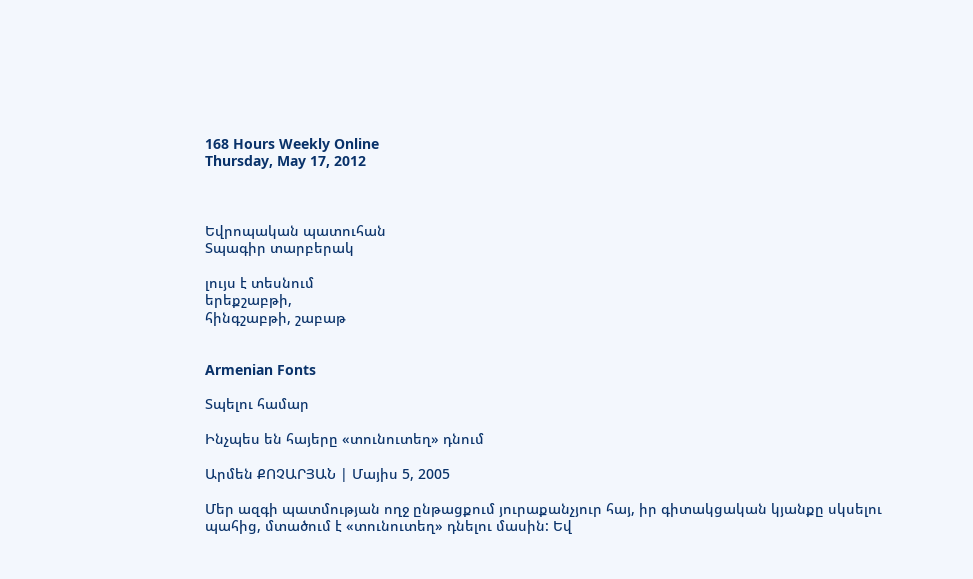168 Hours Weekly Online
Thursday, May 17, 2012



Եվրոպական պատուհան
Տպագիր տարբերակ

լույս է տեսնում
երեքշաբթի,
հինգշաբթի, շաբաթ


Armenian Fonts

Տպելու համար

Ինչպես են հայերը «տունուտեղ» դնում

Արմեն ՔՈՉԱՐՅԱՆ | Մայիս 5, 2005

Մեր ազգի պատմության ողջ ընթացքում յուրաքանչյուր հայ, իր գիտակցական կյանքը սկսելու պահից, մտածում է «տունուտեղ» դնելու մասին: Եվ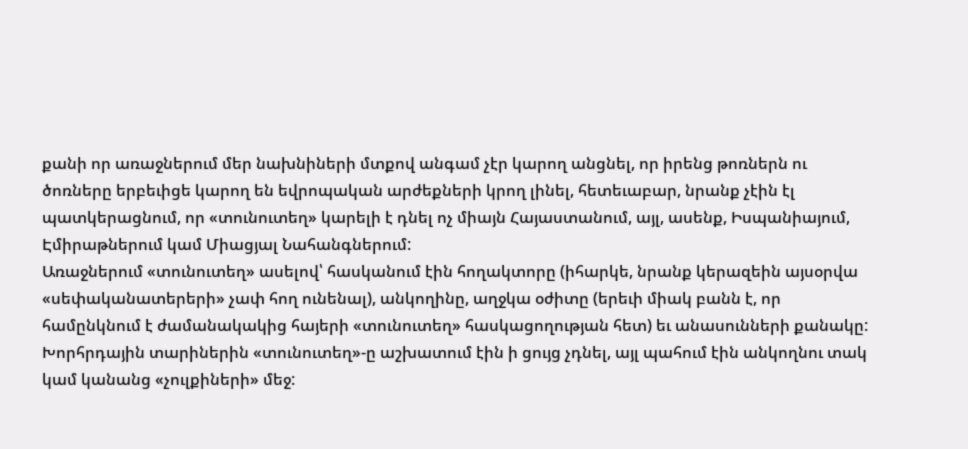քանի որ առաջներում մեր նախնիների մտքով անգամ չէր կարող անցնել, որ իրենց թոռներն ու ծոռները երբեւիցե կարող են եվրոպական արժեքների կրող լինել, հետեւաբար, նրանք չէին էլ պատկերացնում, որ «տունուտեղ» կարելի է դնել ոչ միայն Հայաստանում, այլ, ասենք, Իսպանիայում, Էմիրաթներում կամ Միացյալ Նահանգներում:
Առաջներում «տունուտեղ» ասելով՝ հասկանում էին հողակտորը (իհարկե, նրանք կերազեին այսօրվա «սեփականատերերի» չափ հող ունենալ), անկողինը, աղջկա օժիտը (երեւի միակ բանն է, որ համընկնում է ժամանակակից հայերի «տունուտեղ» հասկացողության հետ) եւ անասունների քանակը: Խորհրդային տարիներին «տունուտեղ»-ը աշխատում էին ի ցույց չդնել, այլ պահում էին անկողնու տակ կամ կանանց «չուլքիների» մեջ: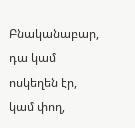Բնականաբար, դա կամ ոսկեղեն էր, կամ փող,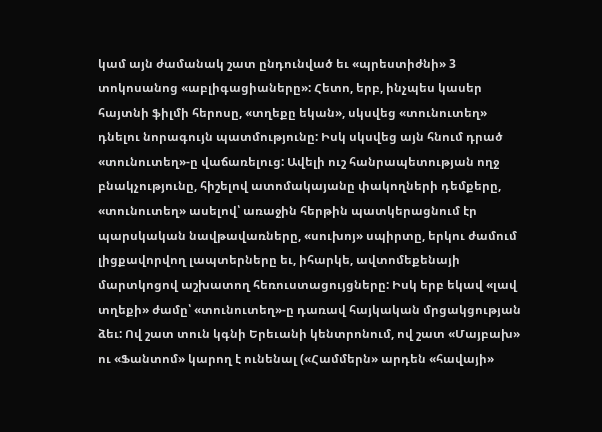կամ այն ժամանակ շատ ընդունված եւ «պրեստիժնի» 3 տոկոսանոց «աբլիգացիաները»: Հետո, երբ, ինչպես կասեր հայտնի ֆիլմի հերոսը, «տղեքը եկան», սկսվեց «տունուտեղ» դնելու նորագույն պատմությունը: Իսկ սկսվեց այն հնում դրած «տունուտեղ»-ը վաճառելուց: Ավելի ուշ հանրապետության ողջ բնակչությունը, հիշելով ատոմակայանը փակողների դեմքերը, «տունուտեղ» ասելով՝ առաջին հերթին պատկերացնում էր պարսկական նավթավառները, «սուխոյ» սպիրտը, երկու ժամում լիցքավորվող լապտերները եւ, իհարկե, ավտոմեքենայի մարտկոցով աշխատող հեռուստացույցները: Իսկ երբ եկավ «լավ տղեքի» ժամը՝ «տունուտեղ»-ը դառավ հայկական մրցակցության ձեւ: Ով շատ տուն կգնի Երեւանի կենտրոնում, ով շատ «Մայբախ» ու «Ֆանտոմ» կարող է ունենալ («Համմերն» արդեն «հավայի»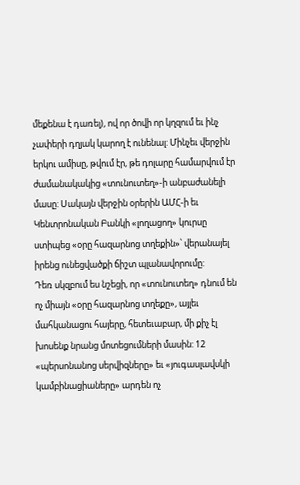մեքենա է դառել), ով որ ծովի որ կղզում եւ ինչ չափերի դղյակ կարող է ունենալ: Մինչեւ վերջին երկու ամիսը, թվում էր, թե դոլարը համարվում էր ժամանակակից «տունուտեղ»-ի անբաժանելի մասը: Սակայն վերջին օրերին ԱՄՀ-ի եւ Կենտրոնական Բանկի «լողացող» կուրսը ստիպեց «օրը հազարնոց տղեքին»՝ վերանայել իրենց ունեցվածքի ճիշտ պլանավորումը:
Դեռ սկզբում ես նշեցի, որ «տունուտեղ» դնում են ոչ միայն «օրը հազարնոց տղեքը», այլեւ մահկանացու հայերը, հետեւաբար, մի քիչ էլ խոսենք նրանց մոտեցումների մասին: 12 «պերսոնանոց սերվիզները» եւ «յուգասլավսկի կամբինացիաները» արդեն ոչ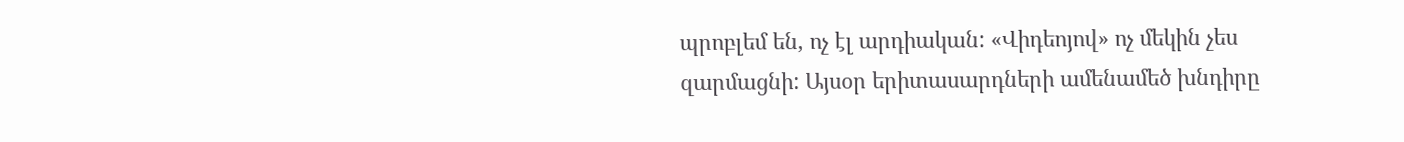պրոբլեմ են, ոչ էլ արդիական: «Վիդեոյով» ոչ մեկին չես զարմացնի: Այսօր երիտասարդների ամենամեծ խնդիրը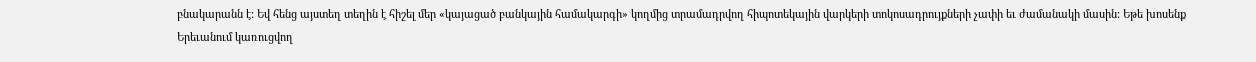բնակարանն է: Եվ հենց այստեղ տեղին է հիշել մեր «կայացած բանկային համակարգի» կողմից տրամադրվող հիպոտեկային վարկերի տոկոսադրույքների չափի եւ ժամանակի մասին: Եթե խոսենք Երեւանում կառուցվող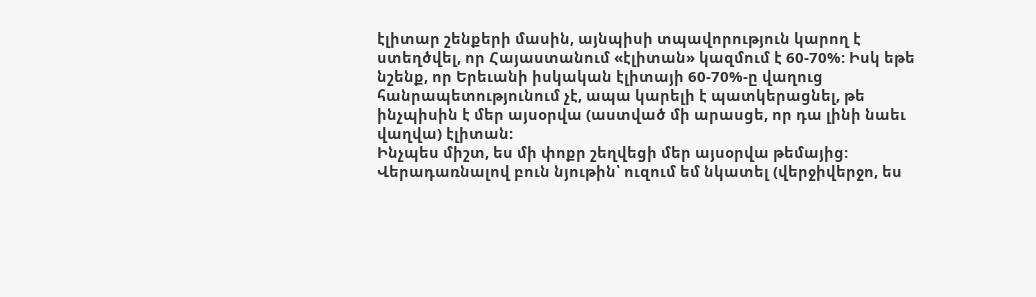էլիտար շենքերի մասին, այնպիսի տպավորություն կարող է ստեղծվել, որ Հայաստանում «էլիտան» կազմում է 60-70%: Իսկ եթե նշենք, որ Երեւանի իսկական էլիտայի 60-70%-ը վաղուց հանրապետությունում չէ, ապա կարելի է պատկերացնել, թե ինչպիսին է մեր այսօրվա (աստված մի արասցե, որ դա լինի նաեւ վաղվա) էլիտան:
Ինչպես միշտ, ես մի փոքր շեղվեցի մեր այսօրվա թեմայից: Վերադառնալով բուն նյութին՝ ուզում եմ նկատել (վերջիվերջո, ես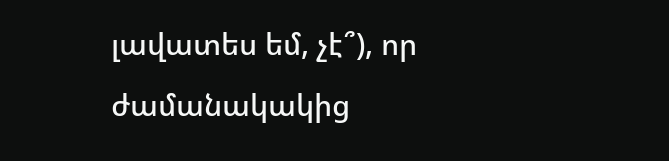լավատես եմ, չէ՞), որ ժամանակակից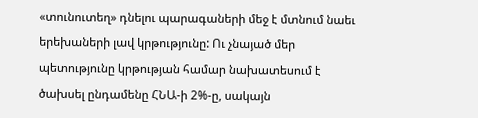«տունուտեղ» դնելու պարագաների մեջ է մտնում նաեւ երեխաների լավ կրթությունը: Ու չնայած մեր պետությունը կրթության համար նախատեսում է ծախսել ընդամենը ՀՆԱ-ի 2%-ը, սակայն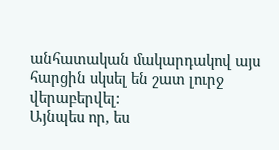անհատական մակարդակով այս հարցին սկսել են շատ լուրջ վերաբերվել:
Այնպես որ, ես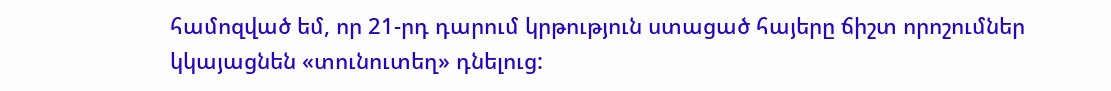համոզված եմ, որ 21-րդ դարում կրթություն ստացած հայերը ճիշտ որոշումներ կկայացնեն «տունուտեղ» դնելուց: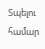Տպելու համար